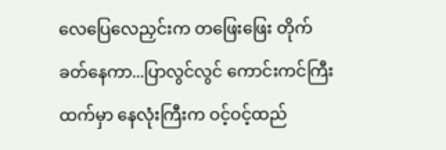လေပြေလေညှင်းက တဖြေးဖြေး တိုက်ခတ်နေကာ...ပြာလွင်လွင် ကောင်းကင်ကြီးထက်မှာ နေလုံးကြီးက ဝင့်ဝင့်ထည်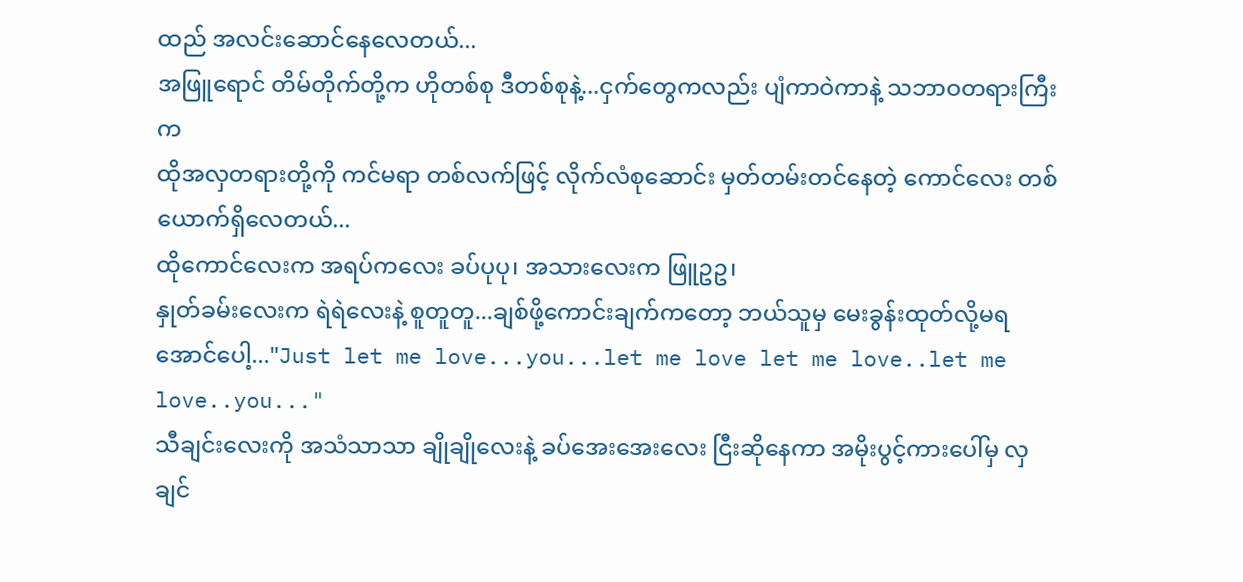ထည် အလင်းဆောင်နေလေတယ်...
အဖြူရောင် တိမ်တိုက်တို့က ဟိုတစ်စု ဒီတစ်စုနဲ့...ငှက်တွေကလည်း ပျံကာဝဲကာနဲ့ သဘာဝတရားကြီးက
ထိုအလှတရားတို့ကို ကင်မရာ တစ်လက်ဖြင့် လိုက်လံစုဆောင်း မှတ်တမ်းတင်နေတဲ့ ကောင်လေး တစ်ယောက်ရှိလေတယ်...
ထိုကောင်လေးက အရပ်ကလေး ခပ်ပုပု၊ အသားလေးက ဖြူဥဥ၊
နှုတ်ခမ်းလေးက ရဲရဲလေးနဲ့ စူတူတူ...ချစ်ဖို့ကောင်းချက်ကတော့ ဘယ်သူမှ မေးခွန်းထုတ်လို့မရအောင်ပေါ့..."Just let me love...you...let me love let me love..let me love..you..."
သီချင်းလေးကို အသံသာသာ ချိုချိုလေးနဲ့ ခပ်အေးအေးလေး ငြီးဆိုနေကာ အမိုးပွင့်ကားပေါ်မှ လှချင်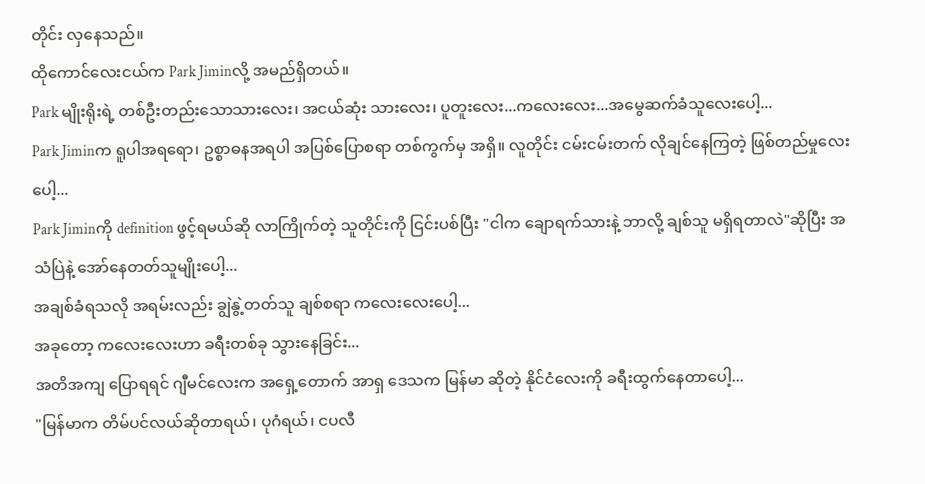တိုင်း လှနေသည်။
ထိုကောင်လေးငယ်က Park Jiminလို့ အမည်ရှိတယ်။
Park မျိုးရိုးရဲ့ တစ်ဦးတည်းသောသားလေး၊ အငယ်ဆုံး သားလေး၊ ပူတူးလေး...ကလေးလေး...အမွေဆက်ခံသူလေးပေါ့...
Park Jiminက ရူပါအရရော၊ ဥစ္စာဓနအရပါ အပြစ်ပြောစရာ တစ်ကွက်မှ အရှိ။ လူတိုင်း ငမ်းငမ်းတက် လိုချင်နေကြတဲ့ ဖြစ်တည်မှုလေးပေါ့...
Park Jiminကို definition ဖွင့်ရမယ်ဆို လာကြိုက်တဲ့ သူတိုင်းကို ငြင်းပစ်ပြီး "ငါက ချောရက်သားနဲ့ ဘာလို့ ချစ်သူ မရှိရတာလဲ"ဆိုပြီး အသံပြဲနဲ့ အော်နေတတ်သူမျိုးပေါ့...
အချစ်ခံရသလို အရမ်းလည်း ချွဲနွဲ့တတ်သူ ချစ်စရာ ကလေးလေးပေါ့...
အခုတော့ ကလေးလေးဟာ ခရီးတစ်ခု သွားနေခြင်း...
အတိအကျ ပြောရရင် ဂျီမင်လေးက အရှေ့တောက် အာရှ ဒေသက မြန်မာ ဆိုတဲ့ နိုင်ငံလေးကို ခရီးထွက်နေတာပေါ့...
"မြန်မာက တိမ်ပင်လယ်ဆိုတာရယ်၊ ပုဂံရယ်၊ ငပလီ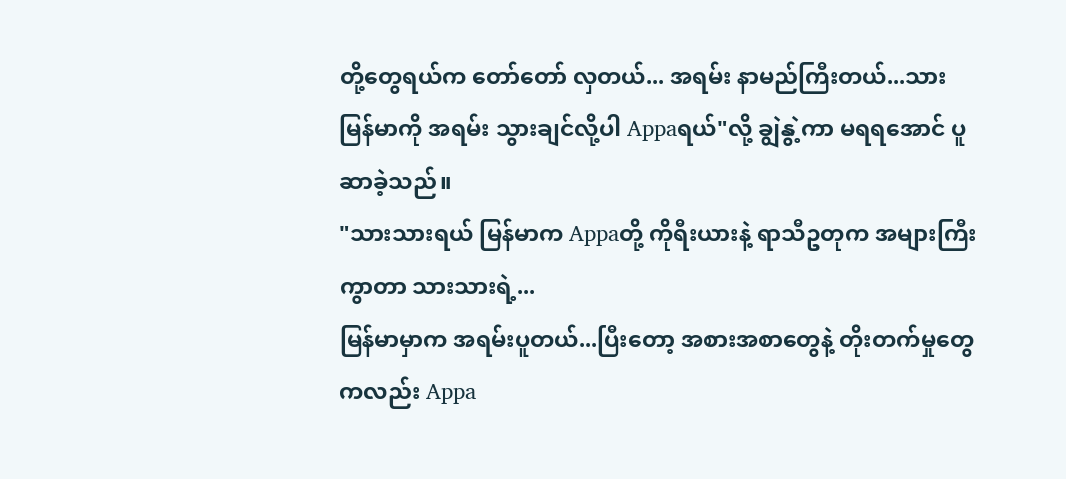တို့တွေရယ်က တော်တော် လှတယ်... အရမ်း နာမည်ကြီးတယ်...သား မြန်မာကို အရမ်း သွားချင်လို့ပါ Appaရယ်"လို့ ချွဲနွဲ့ကာ မရရအောင် ပူဆာခဲ့သည်။
"သားသားရယ် မြန်မာက Appaတို့ ကိုရီးယားနဲ့ ရာသီဥတုက အများကြီး ကွာတာ သားသားရဲ့...
မြန်မာမှာက အရမ်းပူတယ်...ပြီးတော့ အစားအစာတွေနဲ့ တိုးတက်မှုတွေကလည်း Appa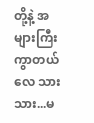တို့နဲ့ အများကြီး ကွာတယ်လေ သားသား...မ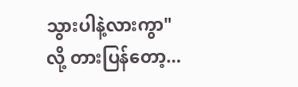သွားပါနဲ့လားကွာ"
လို့ တားပြန်တော့...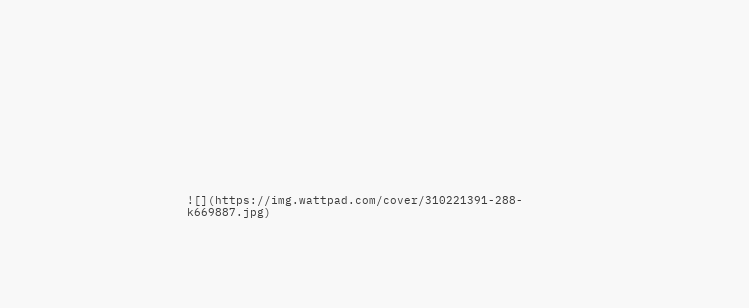![](https://img.wattpad.com/cover/310221391-288-k669887.jpg)